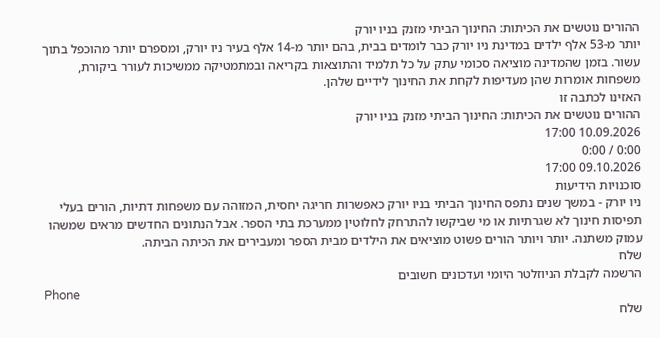ההורים נוטשים את הכיתות: החינוך הביתי מזנק בניו יורק
יותר מ-53 אלף ילדים במדינת ניו יורק כבר לומדים בבית, בהם יותר מ-14 אלף בעיר ניו יורק, ומספרם יותר מהוכפל בתוך עשור. בזמן שהמדינה מוציאה סכומי עתק על כל תלמיד והתוצאות בקריאה ובמתמטיקה ממשיכות לעורר ביקורת, משפחות אומרות שהן מעדיפות לקחת את החינוך לידיים שלהן.
האזינו לכתבה זו
ההורים נוטשים את הכיתות: החינוך הביתי מזנק בניו יורק
10.09.2026 17:00
0:00 / 0:00
09.10.2026 17:00
סוכנויות הידיעות
ניו יורק - במשך שנים נתפס החינוך הביתי בניו יורק כאפשרות חריגה יחסית, המזוהה עם משפחות דתיות, הורים בעלי תפיסות חינוך לא שגרתיות או מי שביקשו להתרחק לחלוטין ממערכת בתי הספר. אבל הנתונים החדשים מראים שמשהו עמוק משתנה. יותר ויותר הורים פשוט מוציאים את הילדים מבית הספר ומעבירים את הכיתה הביתה.
שלח
הרשמה לקבלת הניוזלטר היומי ועדכונים חשובים
Phone
שלח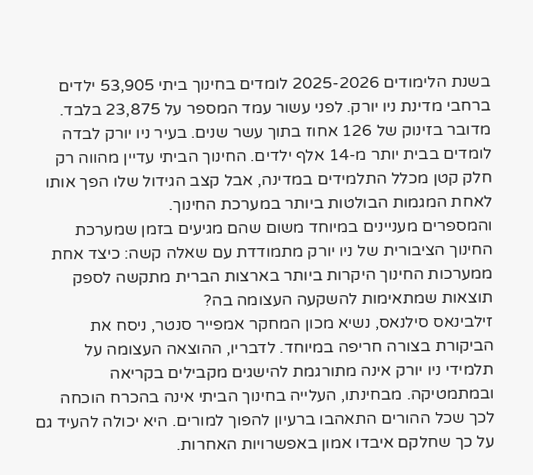בשנת הלימודים 2025-2026 לומדים בחינוך ביתי 53,905 ילדים ברחבי מדינת ניו יורק. לפני עשור עמד המספר על 23,875 בלבד. מדובר בזינוק של 126 אחוז בתוך עשר שנים. בעיר ניו יורק לבדה לומדים בבית יותר מ-14 אלף ילדים. החינוך הביתי עדיין מהווה רק חלק קטן מכלל התלמידים במדינה, אבל קצב הגידול שלו הפך אותו לאחת המגמות הבולטות ביותר במערכת החינוך.
והמספרים מעניינים במיוחד משום שהם מגיעים בזמן שמערכת החינוך הציבורית של ניו יורק מתמודדת עם שאלה קשה: כיצד אחת ממערכות החינוך היקרות ביותר בארצות הברית מתקשה לספק תוצאות שמתאימות להשקעה העצומה בה?
זילבינאס סילנאס, נשיא מכון המחקר אמפייר סנטר, ניסח את הביקורת בצורה חריפה במיוחד. לדבריו, ההוצאה העצומה על תלמידי ניו יורק אינה מתורגמת להישגים מקבילים בקריאה ובמתמטיקה. מבחינתו, העלייה בחינוך הביתי אינה בהכרח הוכחה לכך שכל ההורים התאהבו ברעיון להפוך למורים. היא יכולה להעיד גם על כך שחלקם איבדו אמון באפשרויות האחרות.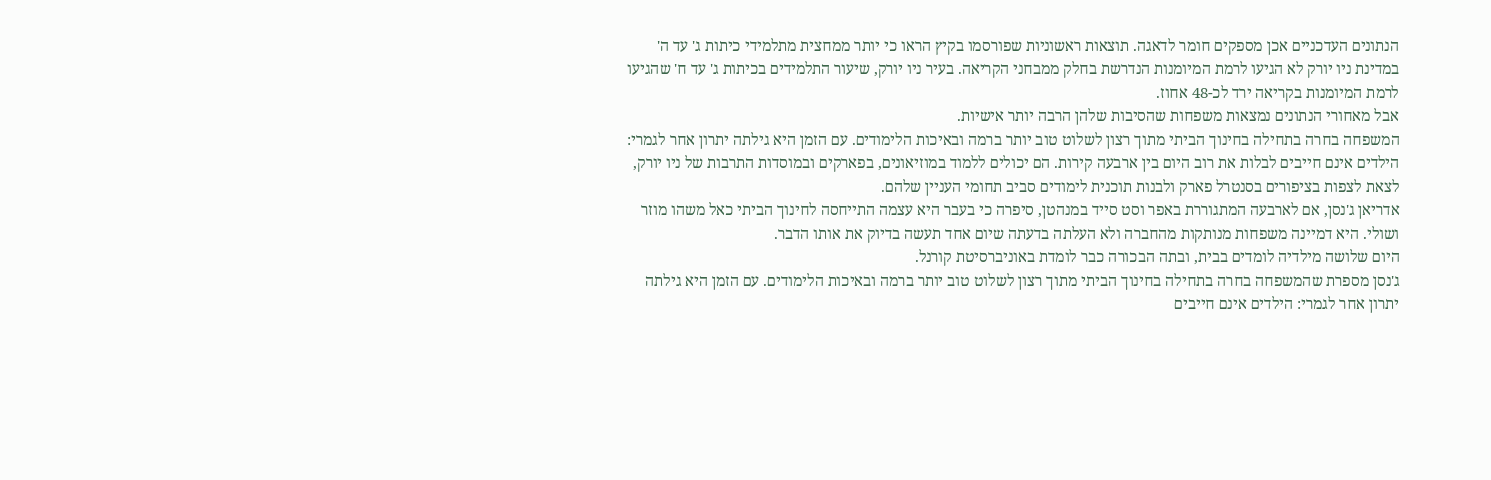הנתונים העדכניים אכן מספקים חומר לדאגה. תוצאות ראשוניות שפורסמו בקיץ הראו כי יותר ממחצית מתלמידי כיתות ג' עד ה' במדינת ניו יורק לא הגיעו לרמת המיומנות הנדרשת בחלק ממבחני הקריאה. בעיר ניו יורק, שיעור התלמידים בכיתות ג' עד ח' שהגיעו לרמת המיומנות בקריאה ירד לכ-48 אחוז.
אבל מאחורי הנתונים נמצאות משפחות שהסיבות שלהן הרבה יותר אישיות.
המשפחה בחרה בתחילה בחינוך הביתי מתוך רצון לשלוט טוב יותר ברמה ובאיכות הלימודים. עם הזמן היא גילתה יתרון אחר לגמרי: הילדים אינם חייבים לבלות את רוב היום בין ארבעה קירות. הם יכולים ללמוד במוזיאונים, בפארקים ובמוסדות התרבות של ניו יורק, לצאת לצפות בציפורים בסנטרל פארק ולבנות תוכנית לימודים סביב תחומי העניין שלהם.
אדריאן ג'נסן, אם לארבעה המתגוררת באפר וסט סייד במנהטן, סיפרה כי בעבר היא עצמה התייחסה לחינוך הביתי כאל משהו מוזר ושולי. היא דמיינה משפחות מנותקות מהחברה ולא העלתה בדעתה שיום אחד תעשה בדיוק את אותו הדבר.
היום שלושה מילדיה לומדים בבית, ובתה הבכורה כבר לומדת באוניברסיטת קורנל.
ג'נסן מספרת שהמשפחה בחרה בתחילה בחינוך הביתי מתוך רצון לשלוט טוב יותר ברמה ובאיכות הלימודים. עם הזמן היא גילתה יתרון אחר לגמרי: הילדים אינם חייבים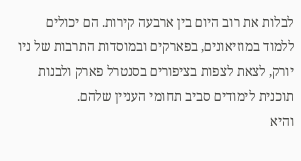לבלות את רוב היום בין ארבעה קירות. הם יכולים ללמוד במוזיאונים, בפארקים ובמוסדות התרבות של ניו יורק, לצאת לצפות בציפורים בסנטרל פארק ולבנות תוכנית לימודים סביב תחומי העניין שלהם.
והיא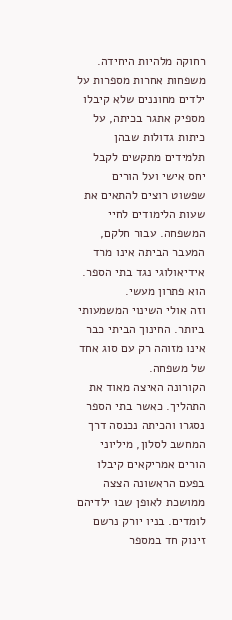רחוקה מלהיות היחידה.
משפחות אחרות מספרות על ילדים מחוננים שלא קיבלו מספיק אתגר בכיתה, על כיתות גדולות שבהן תלמידים מתקשים לקבל יחס אישי ועל הורים שפשוט רוצים להתאים את שעות הלימודים לחיי המשפחה. עבור חלקם, המעבר הביתה אינו מרד אידיאולוגי נגד בתי הספר. הוא פתרון מעשי.
וזה אולי השינוי המשמעותי ביותר. החינוך הביתי כבר אינו מזוהה רק עם סוג אחד של משפחה.
הקורונה האיצה מאוד את התהליך. כאשר בתי הספר נסגרו והכיתה נכנסה דרך המחשב לסלון, מיליוני הורים אמריקאים קיבלו בפעם הראשונה הצצה ממושכת לאופן שבו ילדיהם לומדים. בניו יורק נרשם זינוק חד במספר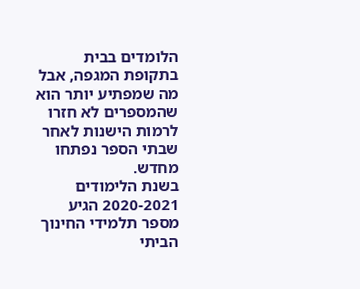הלומדים בבית בתקופת המגפה, אבל מה שמפתיע יותר הוא שהמספרים לא חזרו לרמות הישנות לאחר שבתי הספר נפתחו מחדש.
בשנת הלימודים 2020-2021 הגיע מספר תלמידי החינוך הביתי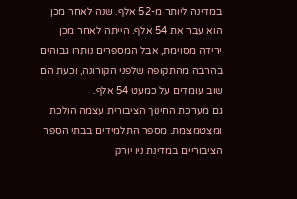במדינה ליותר מ-52 אלף. שנה לאחר מכן הוא עבר את 54 אלף. הייתה לאחר מכן ירידה מסוימת, אבל המספרים נותרו גבוהים בהרבה מהתקופה שלפני הקורונה, וכעת הם שוב עומדים על כמעט 54 אלף.
גם מערכת החינוך הציבורית עצמה הולכת ומצטמצמת. מספר התלמידים בבתי הספר הציבוריים במדינת ניו יורק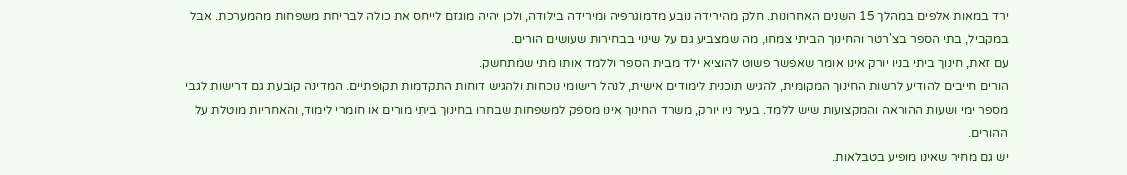ירד במאות אלפים במהלך 15 השנים האחרונות. חלק מהירידה נובע מדמוגרפיה ומירידה בילודה, ולכן יהיה מוגזם לייחס את כולה לבריחת משפחות מהמערכת. אבל במקביל, בתי הספר בצ'רטר והחינוך הביתי צמחו, מה שמצביע גם על שינוי בבחירות שעושים הורים.
עם זאת, חינוך ביתי בניו יורק אינו אומר שאפשר פשוט להוציא ילד מבית הספר וללמד אותו מתי שמתחשק.
הורים חייבים להודיע לרשות החינוך המקומית, להגיש תוכנית לימודים אישית, לנהל רישומי נוכחות ולהגיש דוחות התקדמות תקופתיים. המדינה קובעת גם דרישות לגבי מספר ימי ושעות ההוראה והמקצועות שיש ללמד. בעיר ניו יורק, משרד החינוך אינו מספק למשפחות שבחרו בחינוך ביתי מורים או חומרי לימוד, והאחריות מוטלת על ההורים.
יש גם מחיר שאינו מופיע בטבלאות.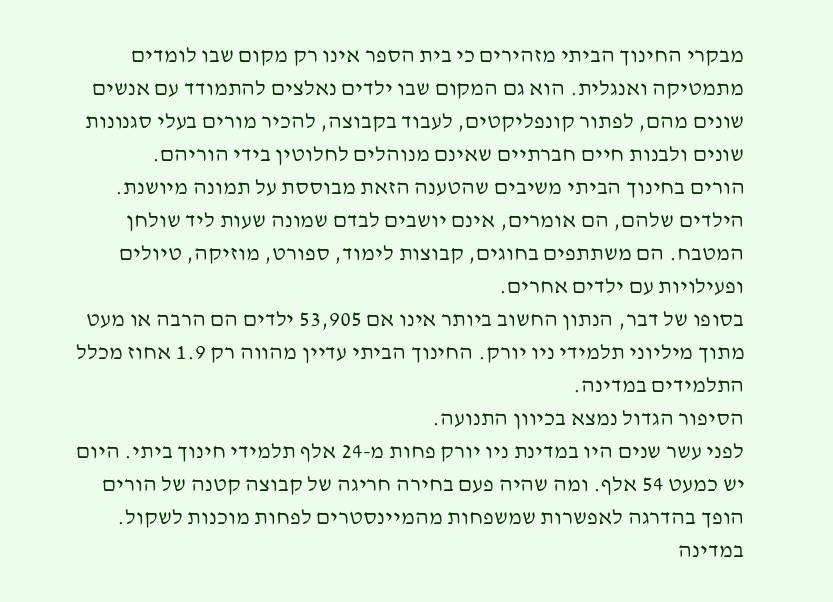מבקרי החינוך הביתי מזהירים כי בית הספר אינו רק מקום שבו לומדים מתמטיקה ואנגלית. הוא גם המקום שבו ילדים נאלצים להתמודד עם אנשים שונים מהם, לפתור קונפליקטים, לעבוד בקבוצה, להכיר מורים בעלי סגנונות שונים ולבנות חיים חברתיים שאינם מנוהלים לחלוטין בידי הוריהם.
הורים בחינוך הביתי משיבים שהטענה הזאת מבוססת על תמונה מיושנת. הילדים שלהם, הם אומרים, אינם יושבים לבדם שמונה שעות ליד שולחן המטבח. הם משתתפים בחוגים, קבוצות לימוד, ספורט, מוזיקה, טיולים ופעילויות עם ילדים אחרים.
בסופו של דבר, הנתון החשוב ביותר אינו אם 53,905 ילדים הם הרבה או מעט מתוך מיליוני תלמידי ניו יורק. החינוך הביתי עדיין מהווה רק 1.9 אחוז מכלל התלמידים במדינה.
הסיפור הגדול נמצא בכיוון התנועה.
לפני עשר שנים היו במדינת ניו יורק פחות מ-24 אלף תלמידי חינוך ביתי. היום יש כמעט 54 אלף. ומה שהיה פעם בחירה חריגה של קבוצה קטנה של הורים הופך בהדרגה לאפשרות שמשפחות מהמיינסטרים לפחות מוכנות לשקול.
במדינה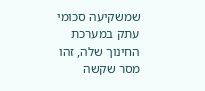שמשקיעה סכומי עתק במערכת החינוך שלה, זהו מסר שקשה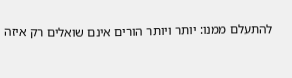להתעלם ממנו: יותר ויותר הורים אינם שואלים רק איזה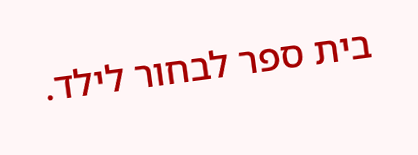בית ספר לבחור לילד.